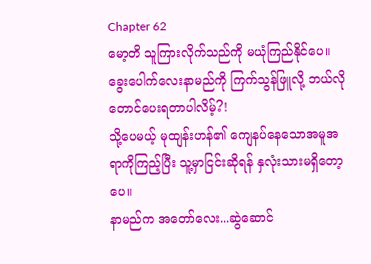Chapter 62
မော့တိ သူကြားလိုက်သည်ကို မယုံကြည်နိုင်ပေ။ ခွေးပေါက်လေးနာမည်ကို ကြက်သွန်ဖြူလို့ ဘယ်လိုတောင်ပေးရတာပါလိမ့်?!
သို့ပေမယ့် မုထျန်းဟန်၏ ကျေနပ်နေသောအမူအရာကိုကြည့်ပြီး သူ့မှာငြင်းဆိုရန် နှလုံးသားမရှိတော့ပေ။
နာမည်က အတော်လေး...ဆွဲဆောင်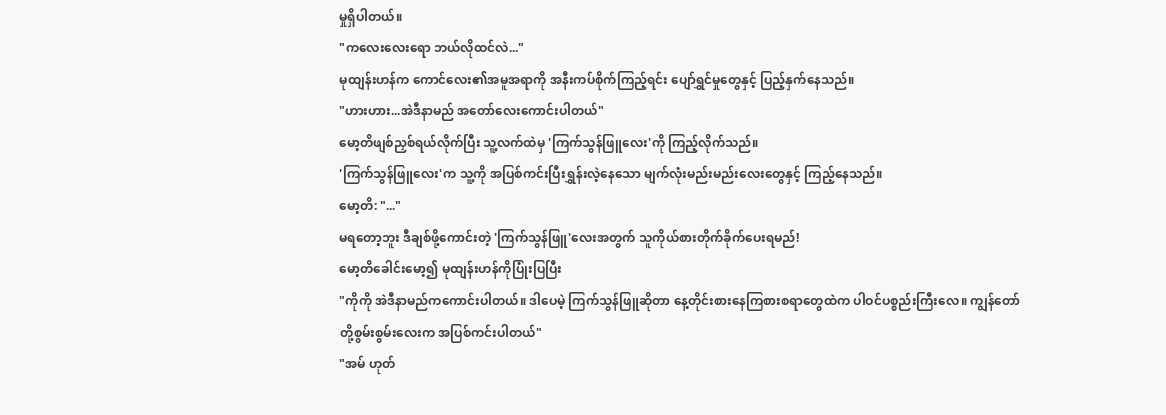မှုရှိပါတယ်။
"ကလေးလေးရော ဘယ်လိုထင်လဲ..."
မုထျန်းဟန်က ကောင်လေး၏အမူအရာကို အနီးကပ်စိုက်ကြည့်ရင်း ပျော်ရွှင်မှုတွေနှင့် ပြည့်နှက်နေသည်။
"ဟားဟား...အဲဒီနာမည် အတော်လေးကောင်းပါတယ်"
မော့တိဖျစ်ညှစ်ရယ်လိုက်ပြီး သူ့လက်ထဲမှ 'ကြက်သွန်ဖြူလေး'ကို ကြည့်လိုက်သည်။
'ကြက်သွန်ဖြူလေး'က သူ့ကို အပြစ်ကင်းပြီးရွှန်းလဲ့နေသော မျက်လုံးမည်းမည်းလေးတွေနှင့် ကြည့်နေသည်။
မော့တိ: "..."
မရတော့ဘူး ဒီချစ်ဖို့ကောင်းတဲ့ 'ကြက်သွန်ဖြူ'လေးအတွက် သူကိုယ်စားတိုက်ခိုက်ပေးရမည်!
မော့တိခေါင်းမော့၍ မုထျန်းဟန်ကိုပြုံးပြပြီး
"ကိုကို အဲဒီနာမည်ကကောင်းပါတယ်။ ဒါပေမဲ့ ကြက်သွန်ဖြူဆိုတာ နေ့တိုင်းစားနေကြစားစရာတွေထဲက ပါဝင်ပစ္စည်းကြီးလေ။ ကျွန်တော်တို့စွမ်းစွမ်းလေးက အပြစ်ကင်းပါတယ်"
"အမ် ဟုတ်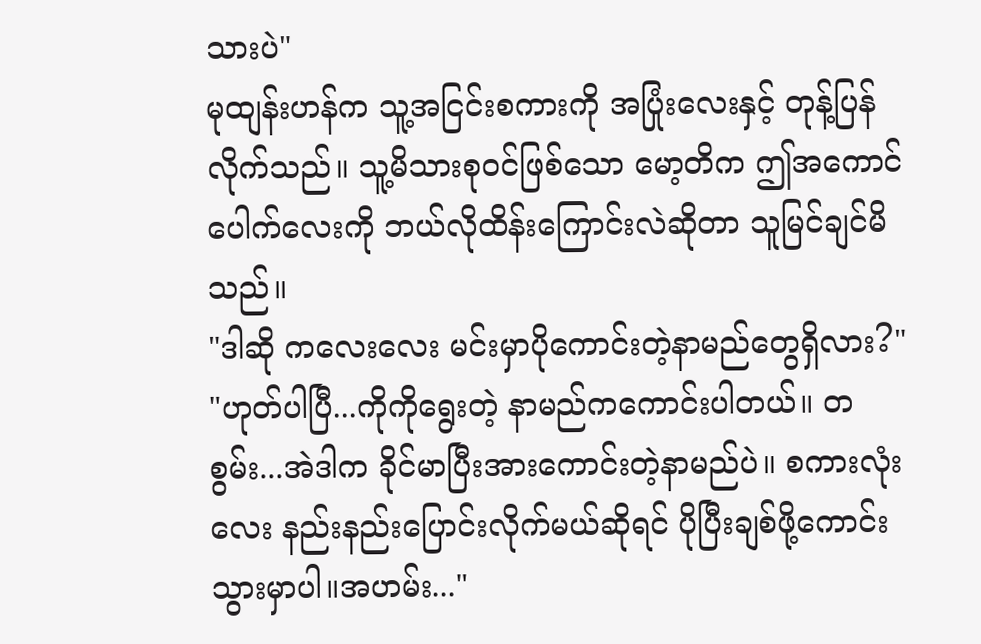သားပဲ"
မုထျန်းဟန်က သူ့အငြင်းစကားကို အပြုံးလေးနှင့် တုန့်ပြန်လိုက်သည်။ သူ့မိသားစုဝင်ဖြစ်သော မော့တိက ဤအကောင်ပေါက်လေးကို ဘယ်လိုထိန်းကြောင်းလဲဆိုတာ သူမြင်ချင်မိသည်။
"ဒါဆို ကလေးလေး မင်းမှာပိုကောင်းတဲ့နာမည်တွေရှိလား?"
"ဟုတ်ပါပြီ...ကိုကိုရွေးတဲ့ နာမည်ကကောင်းပါတယ်။ တစွမ်း...အဲဒါက ခိုင်မာပြီးအားကောင်းတဲ့နာမည်ပဲ။ စကားလုံးလေး နည်းနည်းပြောင်းလိုက်မယ်ဆိုရင် ပိုပြီးချစ်ဖို့ကောင်းသွားမှာပါ။အဟမ်း..."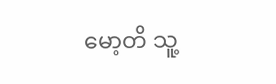မော့တိ သူ့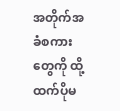အတိုက်အခံစကားတွေကို ထို့ထက်ပိုမ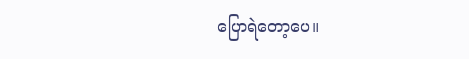ပြောရဲတော့ပေ။